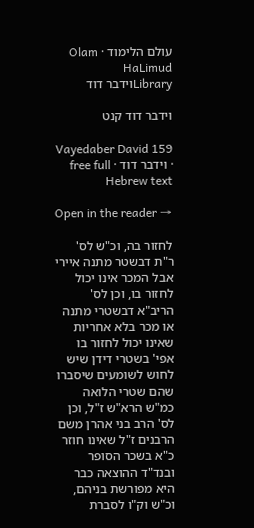עולם הלימוד · Olam HaLimud
Libraryוידבר דוד

וידבר דוד קנט

Vayedaber David 159 · וידבר דוד · free full Hebrew text

Open in the reader →

לחזור בה, וכ"ש לס' ר"ת דבשטר מתנה איירי אבל המכר אינו יכול לחזור בו, וכן לס' הריב"א דבשטרי מתנה או מכר בלא אחריות שאינו יכול לחזור בו אפי' בשטרי דידן שיש לחוש לשומעים שיסברו שהם שטרי הלואה כמ"ש הרא"ש ז"ל, וכן לס' הרב בני אהרן משם הרבנים ז"ל שאינו חוזר כ"א בשכר הסופר ובנד"ד ההוצאה כבר היא מפורשת בניהם, וכ"ש וק"ו לסברת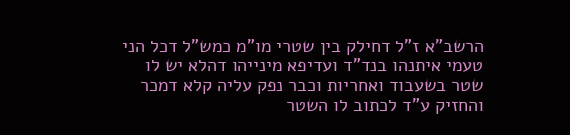הרשב"א ז"ל דחילק בין שטרי מו"מ כמש"ל דכל הני טעמי איתנהו בנד"ד ועדיפא מינייהו דהלא יש לו שטר בשעבוד ואחריות וכבר נפק עליה קלא דמכר והחזיק ע"ד לכתוב לו השטר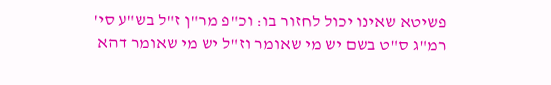פשיטא שאינו יכול לחזור בו: וכ"פ מר"ן ז"ל בש"ע סי' רמ"ג ס"ט בשם יש מי שאומר וז"ל יש מי שאומר דהא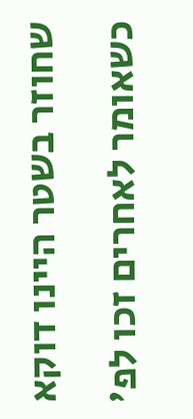שחוזר בשטר היינו דוקא כשאומר לאחרים זכו לפ'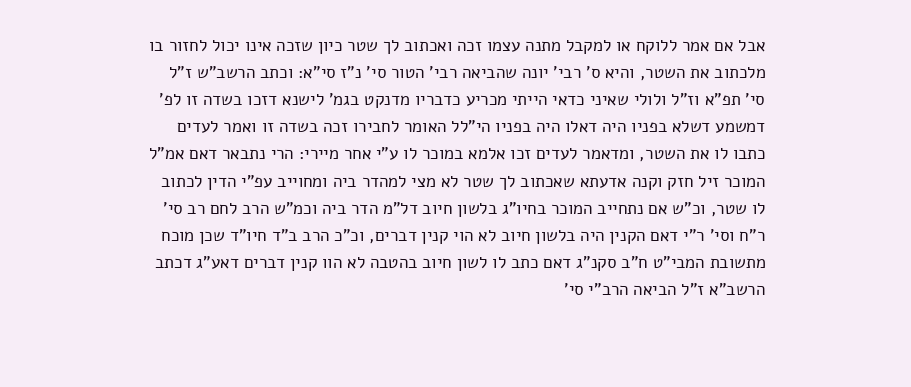אבל אם אמר ללוקח או למקבל מתנה עצמו זכה ואכתוב לך שטר כיון שזכה אינו יכול לחזור בו מלכתוב את השטר, והיא ס' רבי' יונה שהביאה רבי' הטור סי' נ"ז סי"א: וכתב הרשב"ש ז"ל סי' תפ"א וז"ל ולולי שאיני כדאי הייתי מכריע כדבריו מדנקט בגמ' לישנא דזכו בשדה זו לפ' דמשמע דשלא בפניו היה דאלו היה בפניו הי"לל האומר לחבירו זכה בשדה זו ואמר לעדים כתבו לו את השטר, ומדאמר לעדים זכו אלמא במוכר לו ע"י אחר מיירי: הרי נתבאר דאם אמ"ל המוכר זיל חזק וקנה אדעתא שאכתוב לך שטר לא מצי למהדר ביה ומחוייב עפ"י הדין לכתוב לו שטר, וכ"ש אם נתחייב המוכר בחיו"ג בלשון חיוב דל"מ הדר ביה וכמ"ש הרב לחם רב סי' ר"ח וסי' ר"י דאם הקנין היה בלשון חיוב לא הוי קנין דברים, וכ"כ הרב ב"ד חיו"ד שכן מוכח מתשובת המבי"ט ח"ב סקנ"ג דאם כתב לו לשון חיוב בהטבה לא הוו קנין דברים דאע"ג דכתב הרשב"א ז"ל הביאה הרב"י סי'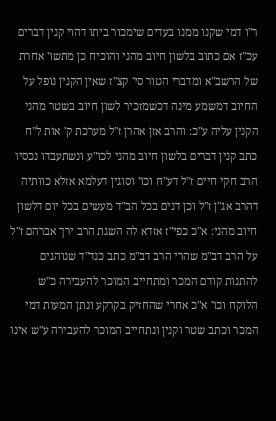ר"ו דמי שקנו ממנו בעדים שימכור ביתו דהוי קנין דברים עכ"ז אם כתוב בלשון חיוב מהני והוכיח כן מתשו' אחרת של הרשב"א ומדברי הטור סי' קצ"ז שאין הקנין נופל על החיוב דמשמע מינה דכשמזכיר לשון חיוב בשטר מהני הקנין עליה ע"כ: והרב אזן אהרן ז"ל מערכת ק' אות ל"ח כתב קנין דברים בלשון חיוב מהני לכו"ע ונשתעבדו נכסיו הרב חקי חיים ז"ל דע"ח וכו' וסוגין דעלמא אזלא כוותיה דהרב אג"ן ז"ל וכן דנים בכל הב"ד מעשים בכל יום דלשון חיוב מהני: א"כ כפי"ז אזדא לה השגת הרב ירך אברהם ז"ל על הרב דב"מ שהרי הרב דב"מ כתב כנד"ד שנוהגים להתנות קודם המכר ומתחייב המוכר להעבירה כ"ש הלוקח וכו' א"כ אחרי שהחזיק בקרקע ונתן המעות דמי המכר וכתב שטר וקנין ונתחייב המוכר להעבירה ע"ש אינו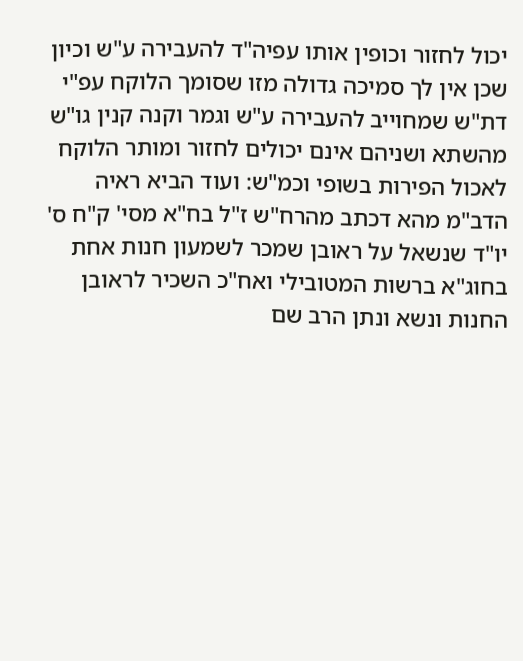יכול לחזור וכופין אותו עפיה"ד להעבירה ע"ש וכיון שכן אין לך סמיכה גדולה מזו שסומך הלוקח עפ"י דת"ש שמחוייב להעבירה ע"ש וגמר וקנה קנין גו"ש מהשתא ושניהם אינם יכולים לחזור ומותר הלוקח לאכול הפירות בשופי וכמ"ש: ועוד הביא ראיה הדב"מ מהא דכתב מהרח"ש ז"ל בח"א מסי' ק"ח ס' יו"ד שנשאל על ראובן שמכר לשמעון חנות אחת בחוג"א ברשות המטובילי ואח"כ השכיר לראובן החנות ונשא ונתן הרב שם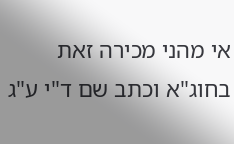אי מהני מכירה זאת בחוג"א וכתב שם ד"י ע"ג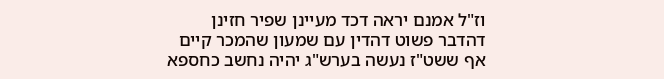וז"ל אמנם יראה דכד מעיינן שפיר חזינן דהדבר פשוט דהדין עם שמעון שהמכר קיים אף ששט"ז נעשה בערש"ג יהיה נחשב כחספא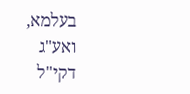בעלמא, ואע"ג דקי"ל